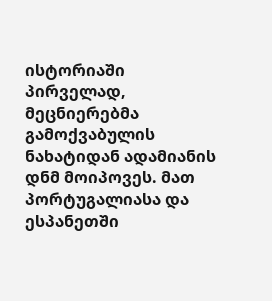ისტორიაში პირველად, მეცნიერებმა გამოქვაბულის ნახატიდან ადამიანის დნმ მოიპოვეს. მათ პორტუგალიასა და ესპანეთში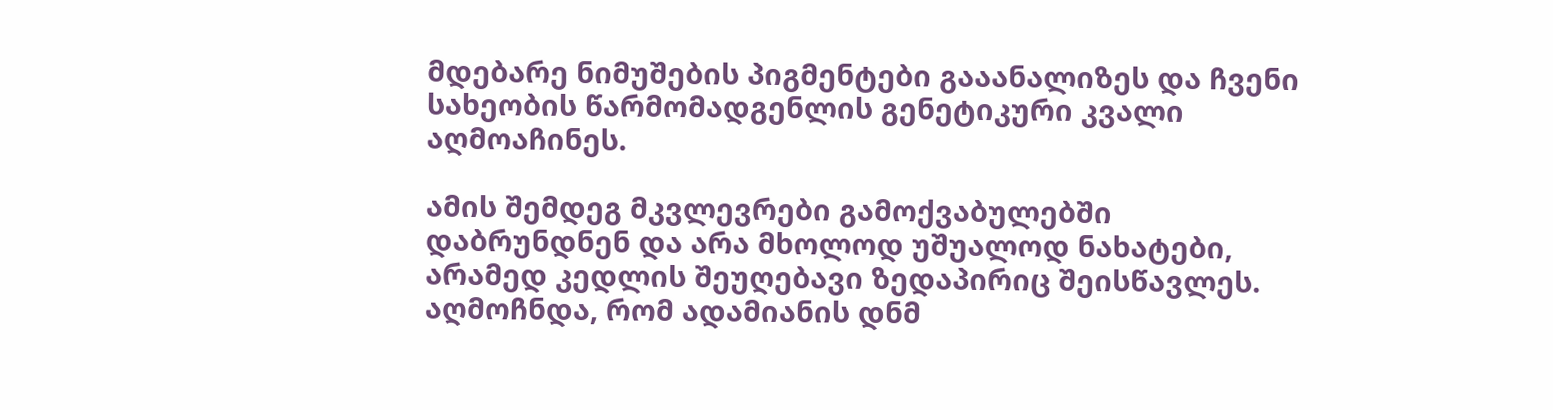მდებარე ნიმუშების პიგმენტები გააანალიზეს და ჩვენი სახეობის წარმომადგენლის გენეტიკური კვალი აღმოაჩინეს.

ამის შემდეგ მკვლევრები გამოქვაბულებში დაბრუნდნენ და არა მხოლოდ უშუალოდ ნახატები, არამედ კედლის შეუღებავი ზედაპირიც შეისწავლეს. აღმოჩნდა, რომ ადამიანის დნმ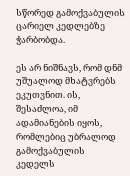სწორედ გამოქვაბულის ცარიელ კედლებზე ჭარბობდა.

ეს არ ნიშნავს, რომ დნმ უშუალოდ მხატვრებს ეკუთვნით. ის, შესაძლოა, იმ ადამიანების იყოს, რომლებიც უბრალოდ გამოქვაბულის კედელს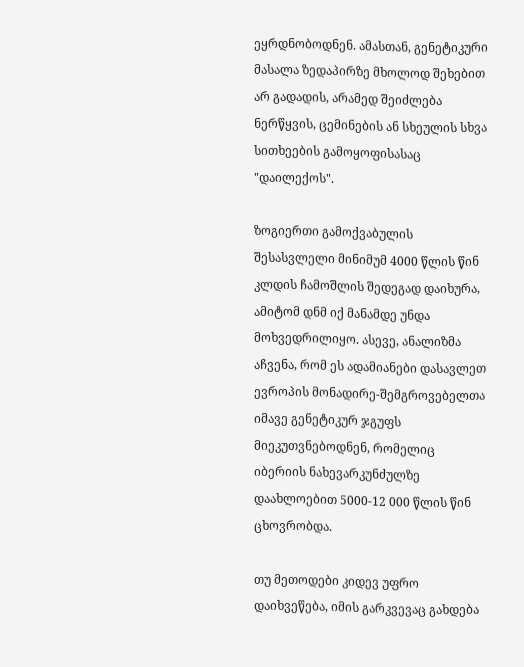ეყრდნობოდნენ. ამასთან, გენეტიკური მასალა ზედაპირზე მხოლოდ შეხებით არ გადადის, არამედ შეიძლება ნერწყვის, ცემინების ან სხეულის სხვა სითხეების გამოყოფისასაც "დაილექოს".

ზოგიერთი გამოქვაბულის შესასვლელი მინიმუმ 4000 წლის წინ კლდის ჩამოშლის შედეგად დაიხურა, ამიტომ დნმ იქ მანამდე უნდა მოხვედრილიყო. ასევე, ანალიზმა აჩვენა, რომ ეს ადამიანები დასავლეთ ევროპის მონადირე-შემგროვებელთა იმავე გენეტიკურ ჯგუფს მიეკუთვნებოდნენ, რომელიც იბერიის ნახევარკუნძულზე დაახლოებით 5000-12 000 წლის წინ ცხოვრობდა.

თუ მეთოდები კიდევ უფრო დაიხვეწება, იმის გარკვევაც გახდება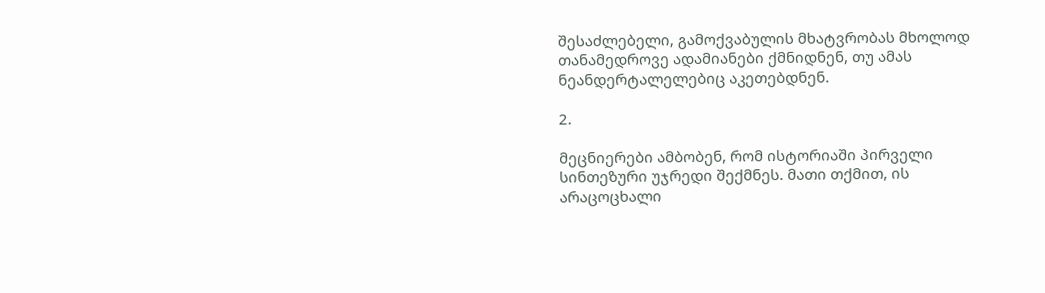შესაძლებელი, გამოქვაბულის მხატვრობას მხოლოდ თანამედროვე ადამიანები ქმნიდნენ, თუ ამას ნეანდერტალელებიც აკეთებდნენ.

2.

მეცნიერები ამბობენ, რომ ისტორიაში პირველი სინთეზური უჯრედი შექმნეს. მათი თქმით, ის არაცოცხალი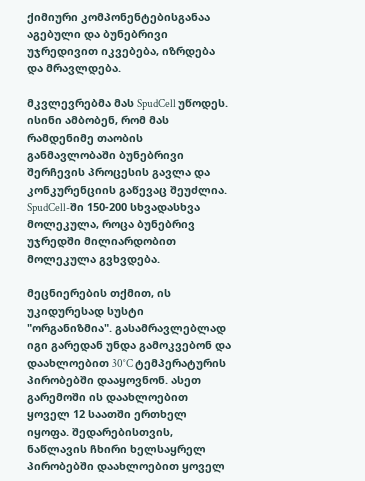ქიმიური კომპონენტებისგანაა აგებული და ბუნებრივი უჯრედივით იკვებება, იზრდება და მრავლდება.

მკვლევრებმა მას SpudCell უწოდეს. ისინი ამბობენ, რომ მას რამდენიმე თაობის განმავლობაში ბუნებრივი შერჩევის პროცესის გავლა და კონკურენციის გაწევაც შეუძლია. SpudCell-ში 150-200 სხვადასხვა მოლეკულა, როცა ბუნებრივ უჯრედში მილიარდობით მოლეკულა გვხვდება.

მეცნიერების თქმით, ის უკიდურესად სუსტი "ორგანიზმია". გასამრავლებლად იგი გარედან უნდა გამოკვებონ და დაახლოებით 30°C ტემპერატურის პირობებში დააყოვნონ. ასეთ გარემოში ის დაახლოებით ყოველ 12 საათში ერთხელ იყოფა. შედარებისთვის, ნაწლავის ჩხირი ხელსაყრელ პირობებში დაახლოებით ყოველ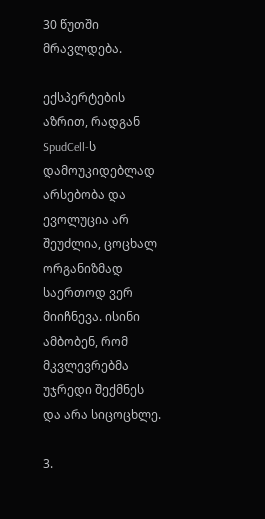30 წუთში მრავლდება.

ექსპერტების აზრით, რადგან SpudCell-ს დამოუკიდებლად არსებობა და ევოლუცია არ შეუძლია, ცოცხალ ორგანიზმად საერთოდ ვერ მიიჩნევა. ისინი ამბობენ, რომ მკვლევრებმა უჯრედი შექმნეს და არა სიცოცხლე.

3.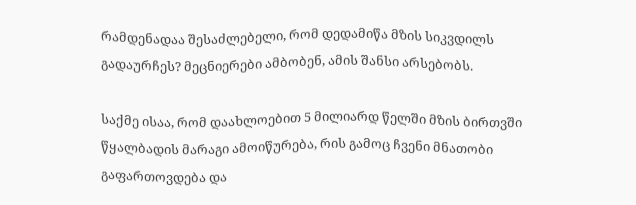რამდენადაა შესაძლებელი, რომ დედამიწა მზის სიკვდილს გადაურჩეს? მეცნიერები ამბობენ, ამის შანსი არსებობს.

საქმე ისაა, რომ დაახლოებით 5 მილიარდ წელში მზის ბირთვში წყალბადის მარაგი ამოიწურება, რის გამოც ჩვენი მნათობი გაფართოვდება და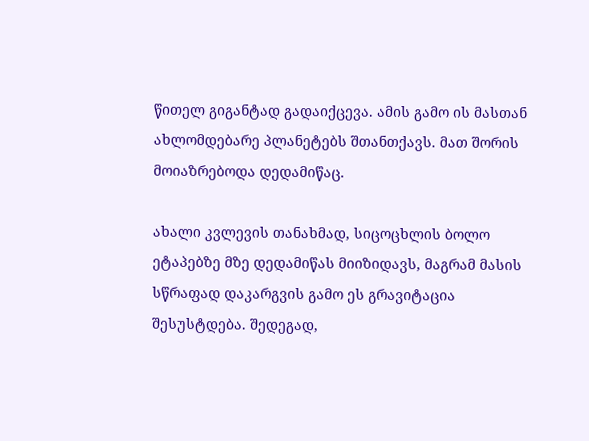წითელ გიგანტად გადაიქცევა. ამის გამო ის მასთან ახლომდებარე პლანეტებს შთანთქავს. მათ შორის მოიაზრებოდა დედამიწაც.

ახალი კვლევის თანახმად, სიცოცხლის ბოლო ეტაპებზე მზე დედამიწას მიიზიდავს, მაგრამ მასის სწრაფად დაკარგვის გამო ეს გრავიტაცია შესუსტდება. შედეგად,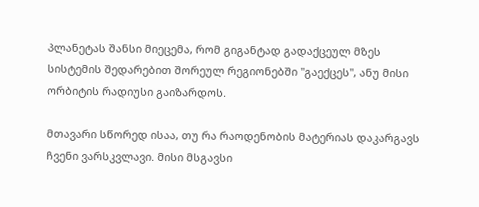პლანეტას შანსი მიეცემა, რომ გიგანტად გადაქცეულ მზეს სისტემის შედარებით შორეულ რეგიონებში "გაექცეს", ანუ მისი ორბიტის რადიუსი გაიზარდოს.

მთავარი სწორედ ისაა, თუ რა რაოდენობის მატერიას დაკარგავს ჩვენი ვარსკვლავი. მისი მსგავსი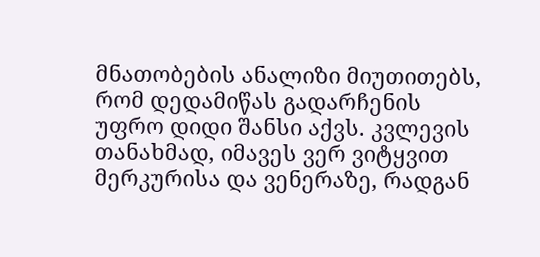მნათობების ანალიზი მიუთითებს, რომ დედამიწას გადარჩენის უფრო დიდი შანსი აქვს. კვლევის თანახმად, იმავეს ვერ ვიტყვით მერკურისა და ვენერაზე, რადგან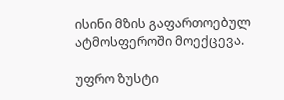ისინი მზის გაფართოებულ ატმოსფეროში მოექცევა.

უფრო ზუსტი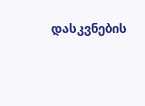დასკვნების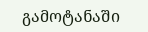გამოტანაში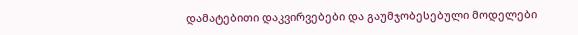დამატებითი დაკვირვებები და გაუმჯობესებული მოდელები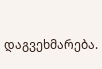დაგვეხმარება.